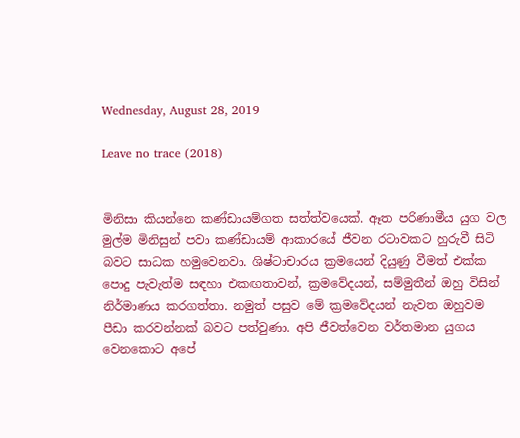Wednesday, August 28, 2019

Leave no trace (2018)


මිනිසා කියන්නෙ කණ්ඩායම්ගත සත්ත්වයෙක්. ඈත පරිණාමීය යුග වල මුල්ම මිනිසුන් පවා කණ්ඩායම් ආකාරයේ ජීවන රටාවකට හුරුවී සිටි බවට සාධක හමුවෙනවා. ශිෂ්ටාචාරය ක්‍රමයෙන් දියුණු වීමත් එක්ක පොදු පැවැත්ම සඳහා එකඟතාවන්, ක්‍රමවේදයන්, සම්මුතීන් ඔහු විසින් නිර්මාණය කරගත්තා. නමුත් පසුව මේ ක්‍රමවේදයන් නැවත ඔහුවම පීඩා කරවන්නක් බවට පත්වුණා. අපි ජීවත්වෙන වර්තමාන යුගය වෙනකොට අපේ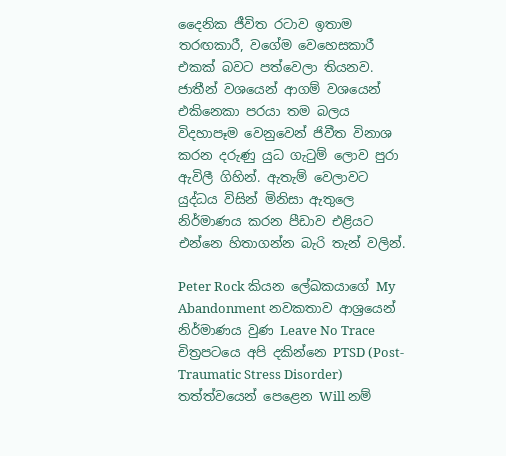දෛනික ජීවිත රටාව ඉතාම තරඟකාරී, වගේම වෙහෙසකාරී එකක් බවට පත්වෙලා තියනව. ජාතීන් වශයෙන් ආගම් වශයෙන් එකිනෙකා පරයා තම බලය විදහාපෑම වෙනුවෙන් ජිවීත විනාශ කරන දරුණු යුධ ගැටුම් ලොව පුරා ඇවිලී ගිහින්. ඇතැම් වෙලාවට යුද්ධය විසින් මිනිසා ඇතුලෙ නිර්මාණය කරන පීඩාව එළියට එන්නෙ හිතාගන්න බැරි තැන් වලින්.

Peter Rock කියන ලේඛකයාගේ My Abandonment නවකතාව ආශ්‍රයෙන් නිර්මාණය වුණ Leave No Trace චිත්‍රපටයෙ අපි දකින්නෙ PTSD (Post-Traumatic Stress Disorder) තත්ත්වයෙන් පෙළෙන Will නම්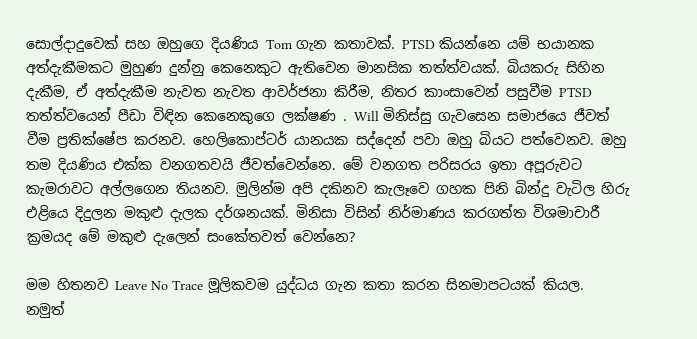සොල්දාදුවෙක් සහ ඔහුගෙ දියණිය Tom ගැන කතාවක්. PTSD කියන්නෙ යම් භයානක අත්දැකීමකට මුහුණ දුන්නු කෙනෙකුට ඇතිවෙන මානසික තත්ත්වයක්. බියකරු සිහින දැකීම, ඒ අත්දැකීම නැවත නැවත ආවර්ජනා කිරීම, නිතර කාංසාවෙන් පසුවීම PTSD තත්ත්වයෙන් පීඩා විඳින කෙනෙකුගෙ ලක්ෂණ . Will මිනිස්සු ගැවසෙන සමාජයෙ ජීවත් වීම ප්‍රතික්ෂේප කරනව. හෙලිකොප්ටර් යානයක සද්දෙන් පවා ඔහු බියට පත්වෙනව. ඔහු තම දියණිය එක්ක වනගතවයි ජීවත්වෙන්නෙ. මේ වනගත පරිසරය ඉතා අපූරුවට කැමරාවට අල්ලගෙන තියනව. මුලින්ම අපි දකිනව කැලෑවෙ ගහක පිනි බින්දු වැටිල හිරු එළියෙ දිදුලන මකුළු දැලක දර්ශනයක්. මිනිසා විසින් නිර්මාණය කරගත්ත විශමාචාරී ක්‍රමයද මේ මකුළු දැලෙන් සංකේතවත් වෙන්නෙ?

මම හිතනව Leave No Trace මූලිකවම යුද්ධය ගැන කතා කරන සිනමාපටයක් කියල. නමුත්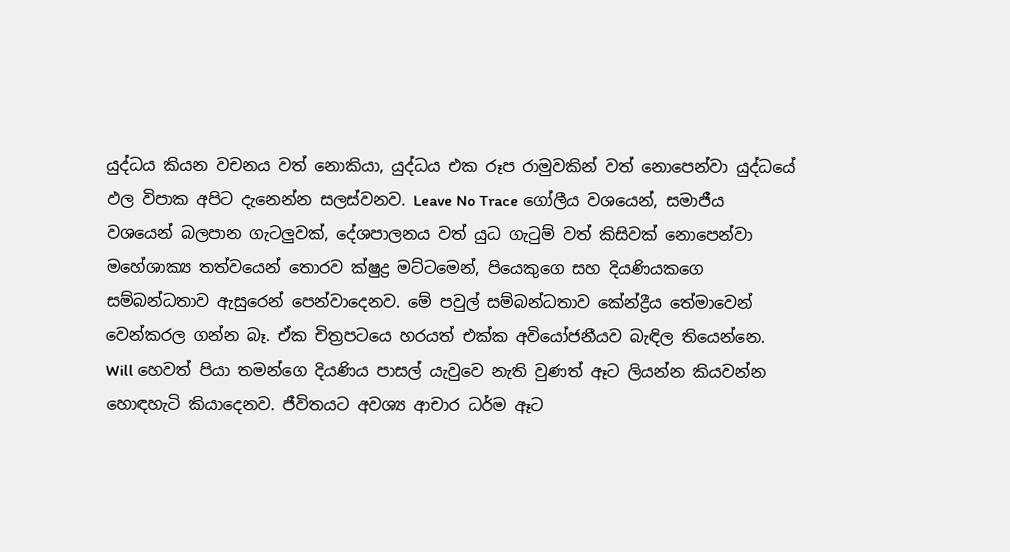යුද්ධය කියන වචනය වත් නොකියා, යුද්ධය එක රූප රාමුවකින් වත් නොපෙන්වා යුද්ධයේ ඵල විපාක අපිට දැනෙන්න සලස්වනව. Leave No Trace ගෝලීය වශයෙන්, සමාජීය වශයෙන් බලපාන ගැටලුවක්, දේශපාලනය වත් යුධ ගැටුම් වත් කිසිවක් නොපෙන්වා මහේශාක්‍ය තත්වයෙන් තොරව ක්ෂුද්‍ර මට්ටමෙන්, පියෙකුගෙ සහ දියණියකගෙ සම්බන්ධතාව ඇසුරෙන් පෙන්වාදෙනව. මේ පවුල් සම්බන්ධතාව කේන්ද්‍රීය තේමාවෙන් වෙන්කරල ගන්න බෑ. ඒක චිත්‍රපටයෙ හරයත් එක්ක අවියෝජනීයව බැඳිල තියෙන්නෙ. Will හෙවත් පියා තමන්ගෙ දියණිය පාසල් යැවුවෙ නැති වුණත් ඈට ලියන්න කියවන්න හොඳහැටි කියාදෙනව. ජීවිතයට අවශ්‍ය ආචාර ධර්ම ඈට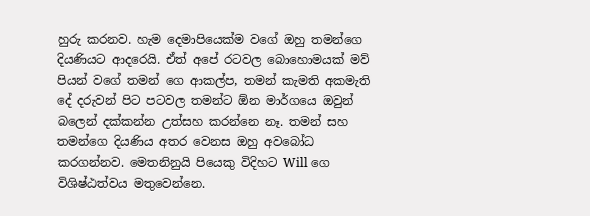හුරු කරනව. හැම දෙමාපියෙක්ම වගේ ඔහු තමන්ගෙ දියණියට ආදරෙයි. ඒත් අපේ රටවල බොහොමයක් මව් පියන් වගේ තමන් ගෙ ආකල්ප, තමන් කැමති අකමැති දේ දරුවන් පිට පටවල තමන්ට ඕන මාර්ගයෙ ඔවුන් බලෙන් දක්කන්න උත්සහ කරන්නෙ නෑ. තමන් සහ තමන්ගෙ දියණිය අතර වෙනස ඔහු අවබෝධ කරගන්නව. මෙතනිනුයි පියෙකු විදිහට Will ගෙ විශිෂ්ඨත්වය මතුවෙන්නෙ.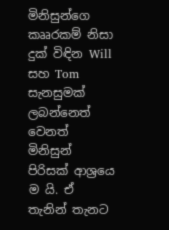මිනිසුන්ගෙ කෲරකම් නිසා දුක් විඳින Will සහ Tom සැනසුමක් ලබන්නෙත් වෙනත් මිනිසුන් පිරිසක් ආශ්‍රයෙ ම යි. ඒ තැනින් තැනට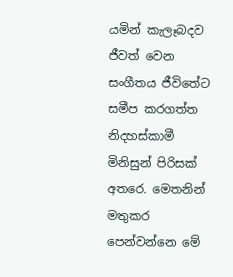යමින් කැලෑබදව ජීවත් වෙන සංගීතය ජීවිතේට සමීප කරගත්ත නිදහස්කාමී මිනිසුන් පිරිසක් අතරෙ. මෙතනින් මතුකර පෙන්වන්නෙ මේ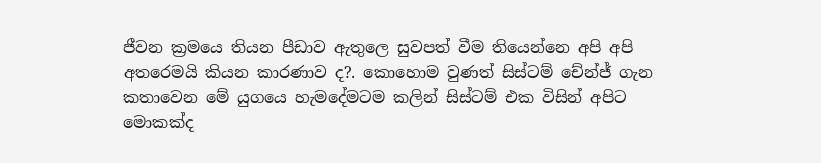ජීවන ක්‍රමයෙ තියන පීඩාව ඇතුලෙ සුවපත් වීම තියෙන්නෙ අපි අපි අතරෙමයි කියන කාරණාව ද?. කොහොම වුණත් සිස්ටම් චේන්ජ් ගැන කතාවෙන මේ යුගයෙ හැමදේමටම කලින් සිස්ටම් එක විසින් අපිට මොකක්ද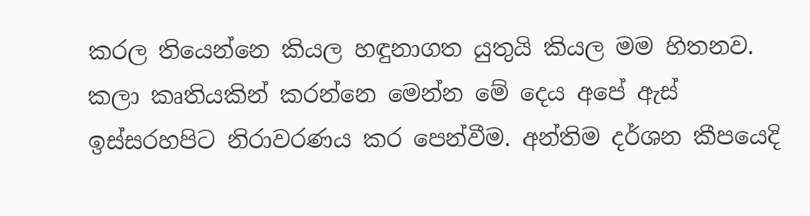කරල තියෙන්නෙ කියල හඳුනාගත යුතුයි කියල මම හිතනව. කලා කෘතියකින් කරන්නෙ මෙන්න මේ දෙය අපේ ඇස් ඉස්සරහපිට නිරාවරණය කර පෙන්වීම. අන්තිම දර්ශන කීපයෙදි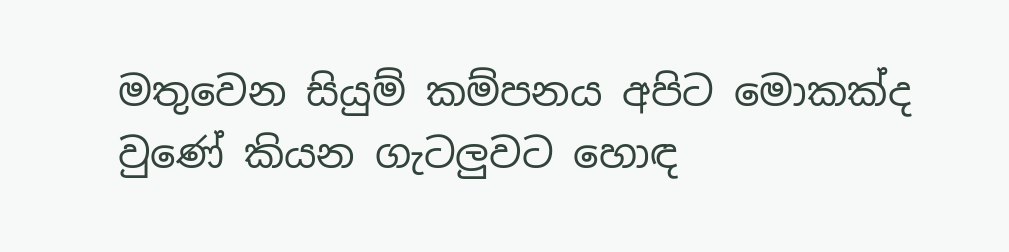මතුවෙන සියුම් කම්පනය අපිට මොකක්ද වුණේ කියන ගැටලුවට හොඳ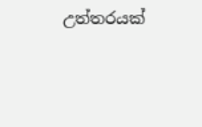උත්තරයක්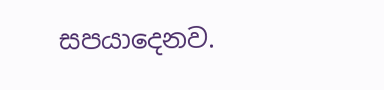සපයාදෙනව.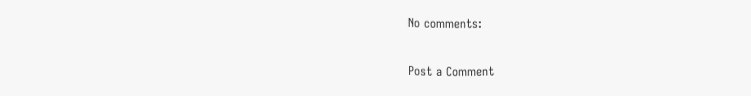No comments:

Post a Comment